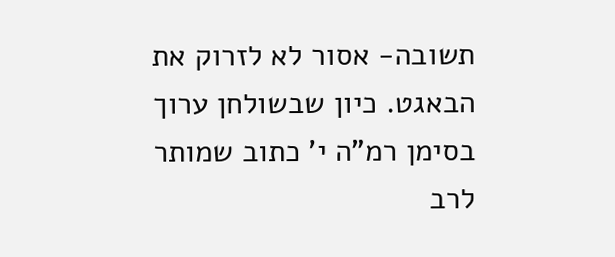תשובה- אסור לא לזרוק את הבאגט. כיון שבשולחן ערוך בסימן רמ"ה י' כתוב שמותר לרב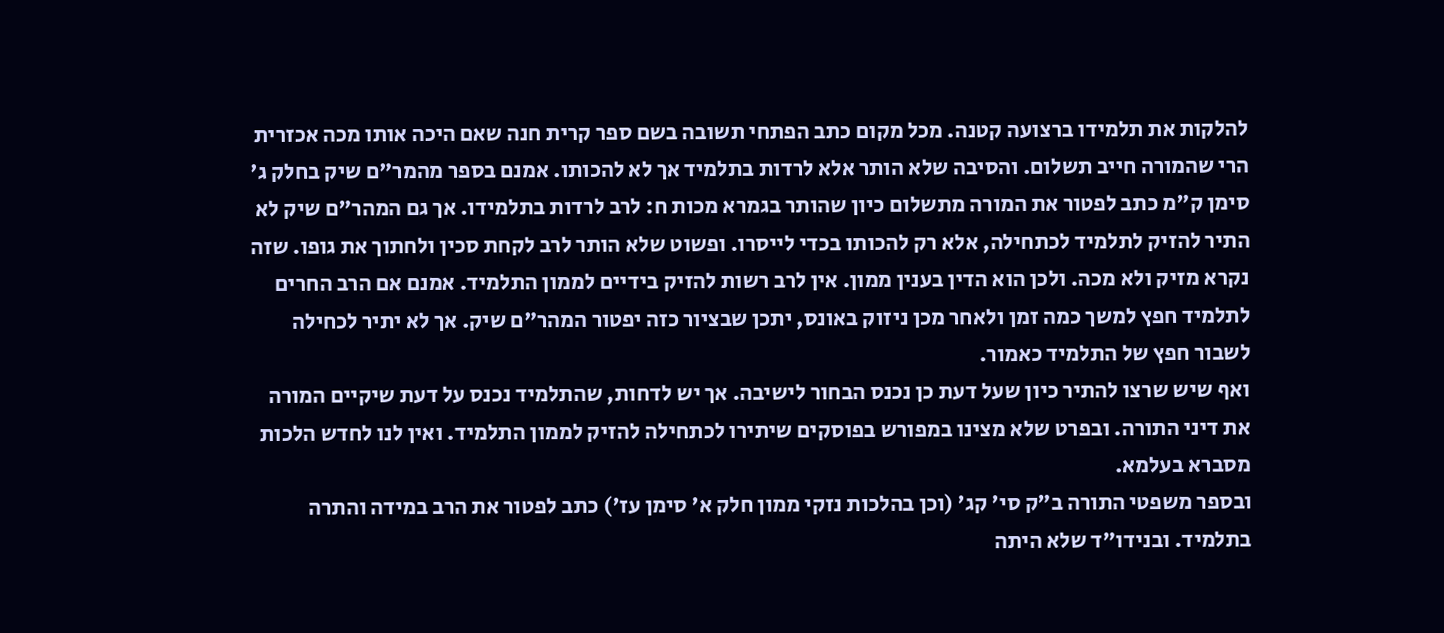להלקות את תלמידו ברצועה קטנה. מכל מקום כתב הפתחי תשובה בשם ספר קרית חנה שאם היכה אותו מכה אכזרית הרי שהמורה חייב תשלום. והסיבה שלא הותר אלא לרדות בתלמיד אך לא להכותו. אמנם בספר מהמר"ם שיק בחלק ג' סימן ק"מ כתב לפטור את המורה מתשלום כיון שהותר בגמרא מכות ח: לרב לרדות בתלמידו. אך גם המהר"ם שיק לא התיר להזיק לתלמיד לכתחילה, אלא רק להכותו בכדי לייסרו. ופשוט שלא הותר לרב לקחת סכין ולחתוך את גופו. שזה נקרא מזיק ולא מכה. ולכן הוא הדין בענין ממון. אין לרב רשות להזיק בידיים לממון התלמיד. אמנם אם הרב החרים לתלמיד חפץ למשך כמה זמן ולאחר מכן ניזוק באונס, יתכן שבציור כזה יפטור המהר"ם שיק. אך לא יתיר לכחילה לשבור חפץ של התלמיד כאמור.
ואף שיש שרצו להתיר כיון שעל דעת כן נכנס הבחור לישיבה. אך יש לדחות, שהתלמיד נכנס על דעת שיקיים המורה את דיני התורה. ובפרט שלא מצינו במפורש בפוסקים שיתירו לכתחילה להזיק לממון התלמיד. ואין לנו לחדש הלכות מסברא בעלמא.
ובספר משפטי התורה ב"ק סי' קג' (וכן בהלכות נזקי ממון חלק א' סימן עז') כתב לפטור את הרב במידה והתרה בתלמיד. ובנידו"ד שלא היתה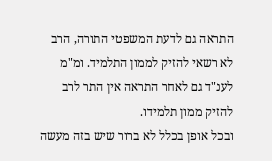התראה גם לדעת המשפטי התורה, הרב לא רשאי להזיק לממון התלמיד. ומ"מ לענ"ד גם לאחר התראה אין התר לרב להזיק ממון תלמידו.
ובכל אופן בכלל לא ברור שיש בזה מעשה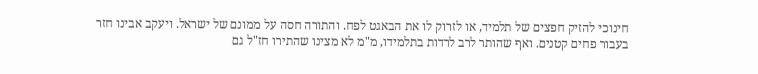חינוכי להזיק חפצים של תלמיד, או לזרוק לו את הבאגט לפח. והתורה חסה על ממונם של ישראל. ויעקב אבינו חזר בעבור פחים קטנים. ואף שהותר לרב לרדות בתלמידו, מ"מ לא מצינו שהתירו חז"ל גם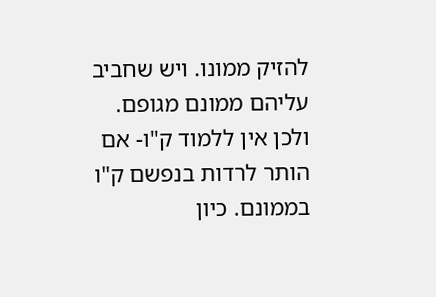להזיק ממונו. ויש שחביב עליהם ממונם מגופם. ולכן אין ללמוד ק"ו- אם הותר לרדות בנפשם ק"ו בממונם. כיון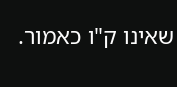שאינו ק"ו כאמור.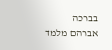בברכה אברהם מלמד